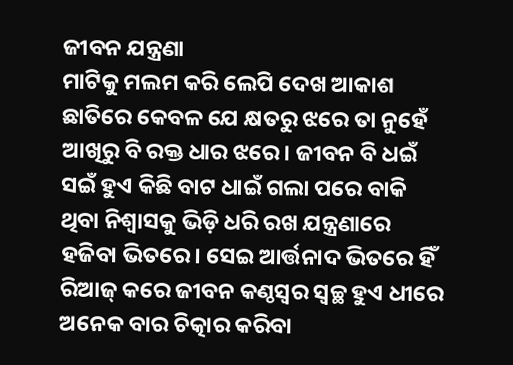ଜୀବନ ଯନ୍ତ୍ରଣା
ମାଟିକୁ ମଲମ କରି ଲେପି ଦେଖ ଆକାଶ ଛାତିରେ କେବଳ ଯେ କ୍ଷତରୁ ଝରେ ତା ନୁହେଁ ଆଖିରୁ ବି ରକ୍ତ ଧାର ଝରେ। ଜୀବନ ବି ଧଇଁ ସଇଁ ହୁଏ କିଛି ବାଟ ଧାଇଁ ଗଲା ପରେ ବାକି ଥିବା ନିଶ୍ୱାସକୁ ଭିଡ଼ି ଧରି ରଖ ଯନ୍ତ୍ରଣାରେ ହଜିବା ଭିତରେ। ସେଇ ଆର୍ତ୍ତନାଦ ଭିତରେ ହିଁ ରିଆଜ୍ କରେ ଜୀବନ କଣ୍ଠସ୍ୱର ସ୍ୱଚ୍ଛ ହୁଏ ଧୀରେ ଅନେକ ବାର ଚିତ୍କାର କରିବା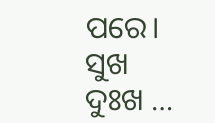ପରେ। ସୁଖ ଦୁଃଖ …